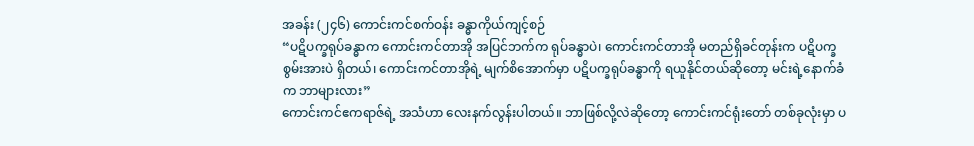အခန်း (၂၄၆) ကောင်းကင်စက်ဝန်း ခန္ဓာကိုယ်ကျင့်စဉ်
“ပဋိပက္ခရုပ်ခန္ဓာက ကောင်းကင်တာအို အပြင်ဘက်က ရုပ်ခန္ဓာပဲ၊ ကောင်းကင်တာအို မတည်ရှိခင်တုန်းက ပဋိပက္ခစွမ်းအားပဲ ရှိတယ်၊ ကောင်းကင်တာအိုရဲ့ မျက်စိအောက်မှာ ပဋိပက္ခရုပ်ခန္ဓာကို ရယူနိုင်တယ်ဆိုတော့ မင်းရဲ့နောက်ခံက ဘာများလား”
ကောင်းကင်ဧကရာဇ်ရဲ့ အသံဟာ လေးနက်လွန်းပါတယ်။ ဘာဖြစ်လို့လဲဆိုတော့ ကောင်းကင်ရုံးတော် တစ်ခုလုံးမှာ ပ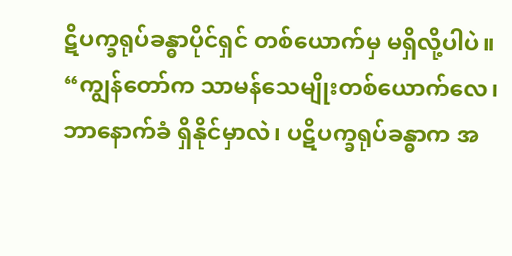ဋိပက္ခရုပ်ခန္ဓာပိုင်ရှင် တစ်ယောက်မှ မရှိလို့ပါပဲ။
“ကျွန်တော်က သာမန်သေမျိုးတစ်ယောက်လေ၊ ဘာနောက်ခံ ရှိနိုင်မှာလဲ၊ ပဋိပက္ခရုပ်ခန္ဓာက အ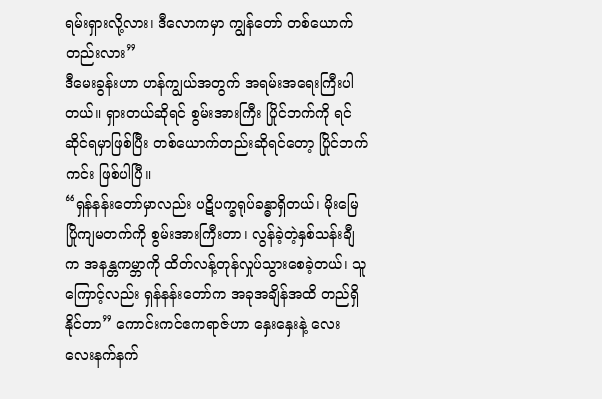ရမ်းရှားလို့လား၊ ဒီလောကမှာ ကျွန်တော် တစ်ယောက်တည်းလား”
ဒီမေးခွန်းဟာ ဟန်ကျွယ်အတွက် အရမ်းအရေးကြီးပါတယ်။ ရှားတယ်ဆိုရင် စွမ်းအားကြီး ပြိုင်ဘက်ကို ရင်ဆိုင်ရမှာဖြစ်ပြီး တစ်ယောက်တည်းဆိုရင်တော့ ပြိုင်ဘက်ကင်း ဖြစ်ပါပြီ။
“ရှန်နန်းတော်မှာလည်း ပဋိပက္ခရုပ်ခန္ဓာရှိတယ်၊ မိုးမြေပြိုကျမတက်ကို စွမ်းအားကြီးတာ၊ လွန်ခဲ့တဲ့နှစ်သန်းချီက အနန္တကမ္ဘာကို ထိတ်လန့်တုန်လှုပ်သွားစေခဲ့တယ်၊ သူကြောင့်လည်း ရှန်နန်းတော်က အခုအချိန်အထိ တည်ရှိနိုင်တာ” ကောင်းကင်ဧကရာဇ်ဟာ နှေးနှေးနဲ့ လေးလေးနက်နက်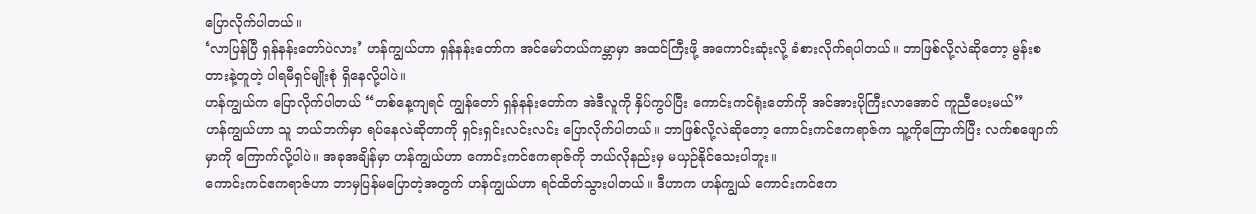ပြောလိုက်ပါတယ်။
‘လာပြန်ပြီ ရှန်နန်းတော်ပဲလား’ ဟန်ကျွယ်ဟာ ရှန်နန်းတော်က အင်မော်တယ်ကမ္ဘာမှာ အထင်ကြီးဖို့ အကောင်းဆုံးလို့ ခံစားလိုက်ရပါတယ်။ ဘာဖြစ်လို့လဲဆိုတော့ မွန်းစတားနဲ့တူတဲ့ ပါရမီရှင်မျိုးစုံ ရှိနေလို့ပါပဲ။
ဟန်ကျွယ်က ပြောလိုက်ပါတယ် “တစ်နေ့ကျရင် ကျွန်တော် ရှန်နန်းတော်က အဲဒီလူကို နှိပ်ကွပ်ပြီး ကောင်းကင်ရုံးတော်ကို အင်အားပိုကြီးလာအောင် ကူညီပေးမယ်”
ဟန်ကျွယ်ဟာ သူ ဘယ်ဘက်မှာ ရပ်နေလဲဆိုတာကို ရှင်းရှင်းလင်းလင်း ပြောလိုက်ပါတယ်။ ဘာဖြစ်လို့လဲဆိုတော့ ကောင်းကင်ဧကရာဇ်က သူ့ကိုကြောက်ပြီး လက်စဖျောက်မှာကို ကြောက်လို့ပါပဲ။ အခုအချိန်မှာ ဟန်ကျွယ်ဟာ ကောင်းကင်ဧကရာဇ်ကို ဘယ်လိုနည်းမှ မယှဉ်နိုင်သေးပါဘူး။
ကောင်းကင်ဧကရာဇ်ဟာ ဘာမှပြန်မပြောတဲ့အတွက် ဟန်ကျွယ်ဟာ ရင်ထိတ်သွားပါတယ်။ ဒီဟာက ဟန်ကျွယ် ကောင်းကင်ဧက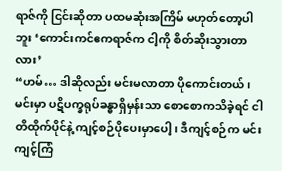ရာဇ်ကို ငြင်းဆိုတာ ပထမဆုံးအကြိမ် မဟုတ်တော့ပါဘူး ‘ကောင်းကင်ဧကရာဇ်က ငါ့ကို စိတ်ဆိုးသွားတာလား’
“ဟမ်… ဒါဆိုလည်း မင်းမလာတာ ပိုကောင်းတယ်၊ မင်းမှာ ပဋိပက္ခရုပ်ခန္ဓာရှိမှန်းသာ စောစောကသိခဲ့ရင် ငါ တိထိုက်ပိုင်နဲ့ ကျင့်စဉ်ပိုပေးမှာပေါ့၊ ဒီကျင့်စဉ်က မင်းကျင့်ကြံ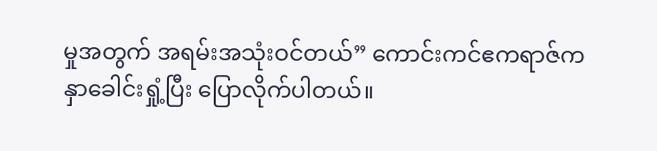မှုအတွက် အရမ်းအသုံးဝင်တယ်” ကောင်းကင်ဧကရာဇ်က နှာခေါင်းရှုံ့ပြီး ပြောလိုက်ပါတယ်။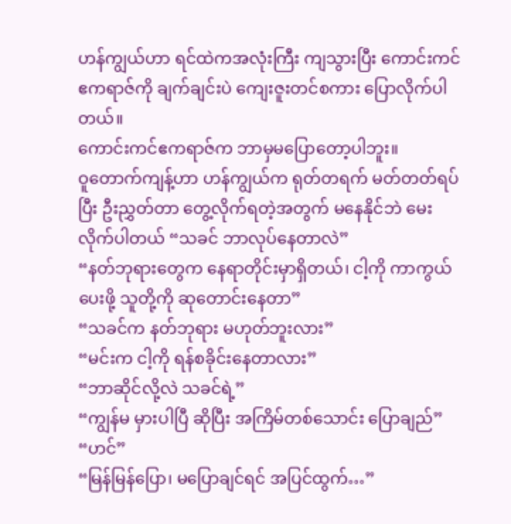ဟန်ကျွယ်ဟာ ရင်ထဲကအလုံးကြီး ကျသွားပြီး ကောင်းကင်ဧကရာဇ်ကို ချက်ချင်းပဲ ကျေးဇူးတင်စကား ပြောလိုက်ပါတယ်။
ကောင်းကင်ဧကရာဇ်က ဘာမှမပြောတော့ပါဘူး။
ဝူတောက်ကျန့်ဟာ ဟန်ကျွယ်က ရုတ်တရက် မတ်တတ်ရပ်ပြီး ဦးညွှတ်တာ တွေ့လိုက်ရတဲ့အတွက် မနေနိုင်ဘဲ မေးလိုက်ပါတယ် “သခင် ဘာလုပ်နေတာလဲ”
“နတ်ဘုရားတွေက နေရာတိုင်းမှာရှိတယ်၊ ငါ့ကို ကာကွယ်ပေးဖို့ သူတို့ကို ဆုတောင်းနေတာ”
“သခင်က နတ်ဘုရား မဟုတ်ဘူးလား”
“မင်းက ငါ့ကို ရန်စခိုင်းနေတာလား”
“ဘာဆိုင်လို့လဲ သခင်ရဲ့”
“ကျွန်မ မှားပါပြီ ဆိုပြီး အကြိမ်တစ်သောင်း ပြောချည်”
“ဟင်”
“မြန်မြန်ပြော၊ မပြောချင်ရင် အပြင်ထွက်…”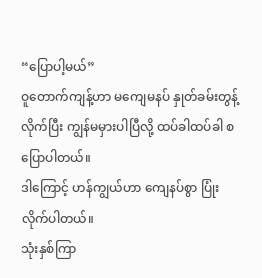“ပြောပါ့မယ်”
ဝူတောက်ကျန့်ဟာ မကျေမနပ် နှုတ်ခမ်းတွန့်လိုက်ပြီး ကျွန်မမှားပါပြီလို့ ထပ်ခါထပ်ခါ စပြောပါတယ်။
ဒါကြောင့် ဟန်ကျွယ်ဟာ ကျေနပ်စွာ ပြုံးလိုက်ပါတယ်။
သုံးနှစ်ကြာ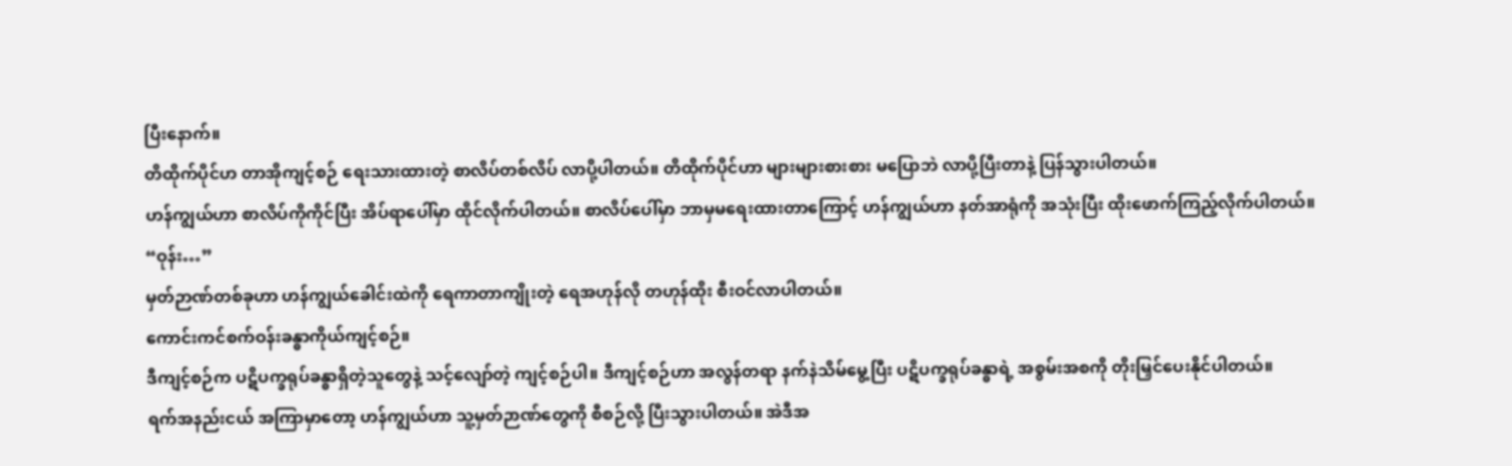ပြီးနောက်။
တိထိုက်ပိုင်ဟ တာအိုကျင့်စဉ် ရေးသားထားတဲ့ စာလိပ်တစ်လိပ် လာပို့ပါတယ်။ တိထိုက်ပိုင်ဟာ များများစားစား မပြောဘဲ လာပို့ပြီးတာနဲ့ ပြန်သွားပါတယ်။
ဟန်ကျွယ်ဟာ စာလိပ်ကိုကိုင်ပြီး အိပ်ရာပေါ်မှာ ထိုင်လိုက်ပါတယ်။ စာလိပ်ပေါ်မှာ ဘာမှမရေးထားတာကြောင့် ဟန်ကျွယ်ဟာ နတ်အာရုံကို အသုံးပြီး ထိုးဖောက်ကြည့်လိုက်ပါတယ်။
“ဝုန်း…”
မှတ်ဉာဏ်တစ်ခုဟာ ဟန်ကျွယ်ခေါင်းထဲကို ရေကာတာကျိုးတဲ့ ရေအဟုန်လို တဟုန်ထိုး စီးဝင်လာပါတယ်။
ကောင်းကင်စက်ဝန်းခန္ဓာကိုယ်ကျင့်စဉ်။
ဒီကျင့်စဉ်က ပဋိပက္ခရုပ်ခန္ဓာရှိတဲ့သူတွေနဲ့ သင့်လျော်တဲ့ ကျင့်စဉ်ပါ။ ဒီကျင့်စဉ်ဟာ အလွန်တရာ နက်နဲသိမ်မွေ့ပြီး ပဋိပက္ခရုပ်ခန္ဓာရဲ့ အစွမ်းအစကို တိုးမြှင်ပေးနိုင်ပါတယ်။
ရက်အနည်းငယ် အကြာမှာတော့ ဟန်ကျွယ်ဟာ သူ့မှတ်ဉာဏ်တွေကို စီစဉ်လို့ ပြီးသွားပါတယ်။ အဲဒီအ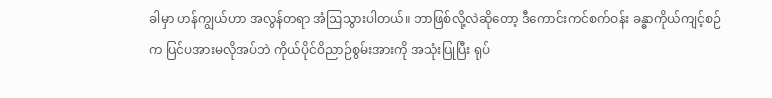ခါမှာ ဟန်ကျွယ်ဟာ အလွန်တရာ အံဩသွားပါတယ်။ ဘာဖြစ်လို့လဲဆိုတော့ ဒီကောင်းကင်စက်ဝန်း ခန္ဓာကိုယ်ကျင့်စဉ်က ပြင်ပအားမလိုအပ်ဘဲ ကိုယ်ပိုင်ဝိညာဉ်စွမ်းအားကို အသုံးပြုပြီး ရုပ်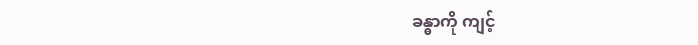ခန္ဓာကို ကျင့်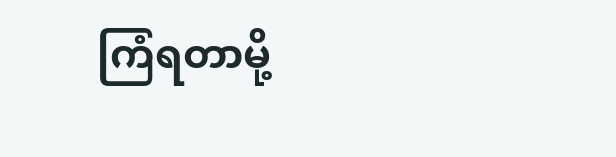ကြံရတာမို့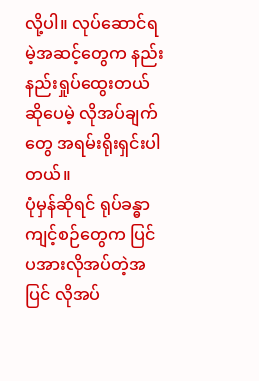လို့ပါ။ လုပ်ဆောင်ရမဲ့အဆင့်တွေက နည်းနည်းရှုပ်ထွေးတယ်ဆိုပေမဲ့ လိုအပ်ချက်တွေ အရမ်းရိုးရှင်းပါတယ်။
ပုံမှန်ဆိုရင် ရုပ်ခန္ဓာကျင့်စဉ်တွေက ပြင်ပအားလိုအပ်တဲ့အပြင် လိုအပ်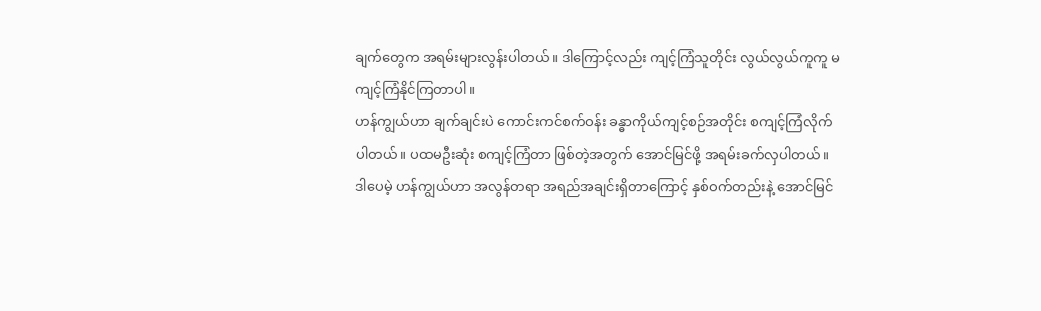ချက်တွေက အရမ်းများလွန်းပါတယ်။ ဒါကြောင့်လည်း ကျင့်ကြံသူတိုင်း လွယ်လွယ်ကူကူ မကျင့်ကြံနိုင်ကြတာပါ။
ဟန်ကျွယ်ဟာ ချက်ချင်းပဲ ကောင်းကင်စက်ဝန်း ခန္ဓာကိုယ်ကျင့်စဉ်အတိုင်း စကျင့်ကြံလိုက်ပါတယ်။ ပထမဦးဆုံး စကျင့်ကြံတာ ဖြစ်တဲ့အတွက် အောင်မြင်ဖို့ အရမ်းခက်လှပါတယ်။ ဒါပေမဲ့ ဟန်ကျွယ်ဟာ အလွန်တရာ အရည်အချင်းရှိတာကြောင့် နှစ်ဝက်တည်းနဲ့ အောင်မြင်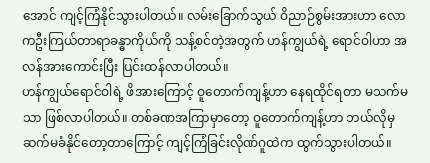အောင် ကျင့်ကြံနိုင်သွားပါတယ်။ လမ်းခြောက်သွယ် ဝိညာဉ်စွမ်းအားဟာ လောကဦးကြယ်တာရာခန္ဓာကိုယ်ကို သန့်စင်တဲ့အတွက် ဟန်ကျွယ်ရဲ့ ရောင်ဝါဟာ အလန်အားကောင်းပြီး ပြင်းထန်လာပါတယ်။
ဟန်ကျွယ်ရောင်ဝါရဲ့ ဖိအားကြောင့် ဝူတောက်ကျန့်ဟာ နေရထိုင်ရတာ မသက်မသာ ဖြစ်လာပါတယ်။ တစ်ခဏအကြာမှာတော့ ဝူတောက်ကျန့်ဟာ ဘယ်လိုမှ ဆက်မခံနိုင်တော့တာကြောင့် ကျင့်ကြံခြင်းလိုဏ်ဂူထဲက ထွက်သွားပါတယ်။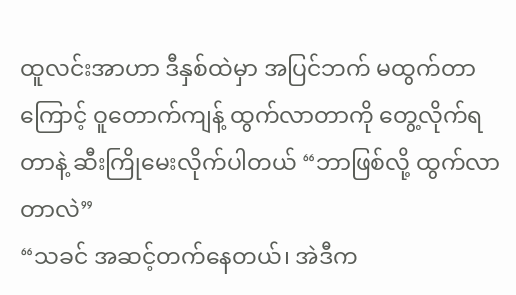ထူလင်းအာဟာ ဒီနှစ်ထဲမှာ အပြင်ဘက် မထွက်တာကြောင့် ဝူတောက်ကျန့် ထွက်လာတာကို တွေ့လိုက်ရတာနဲ့ ဆီးကြိုမေးလိုက်ပါတယ် “ဘာဖြစ်လို့ ထွက်လာတာလဲ”
“သခင် အဆင့်တက်နေတယ်၊ အဲဒီက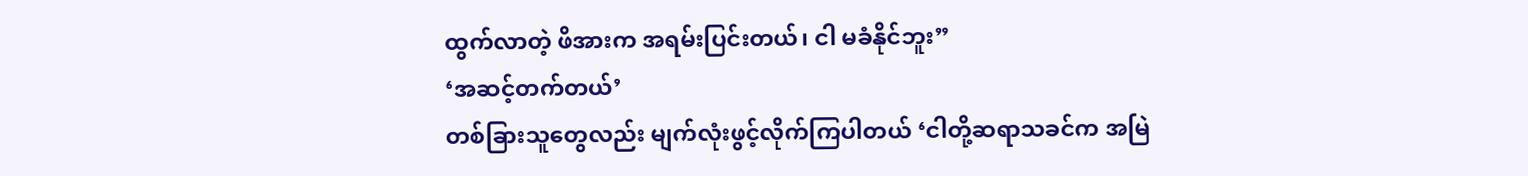ထွက်လာတဲ့ ဖိအားက အရမ်းပြင်းတယ်၊ ငါ မခံနိုင်ဘူး”
‘အဆင့်တက်တယ်’
တစ်ခြားသူတွေလည်း မျက်လုံးဖွင့်လိုက်ကြပါတယ် ‘ငါတို့ဆရာသခင်က အမြဲ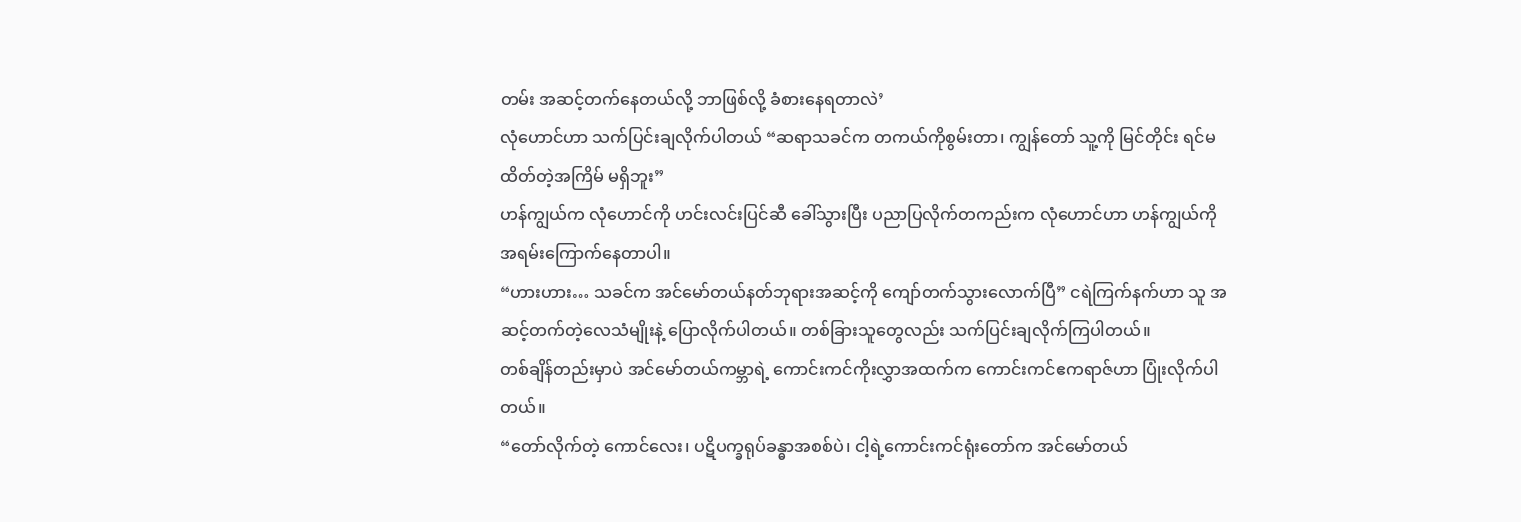တမ်း အဆင့်တက်နေတယ်လို့ ဘာဖြစ်လို့ ခံစားနေရတာလဲ’
လုံဟောင်ဟာ သက်ပြင်းချလိုက်ပါတယ် “ဆရာသခင်က တကယ်ကိုစွမ်းတာ၊ ကျွန်တော် သူ့ကို မြင်တိုင်း ရင်မထိတ်တဲ့အကြိမ် မရှိဘူး”
ဟန်ကျွယ်က လုံဟောင်ကို ဟင်းလင်းပြင်ဆီ ခေါ်သွားပြီး ပညာပြလိုက်တကည်းက လုံဟောင်ဟာ ဟန်ကျွယ်ကို အရမ်းကြောက်နေတာပါ။
“ဟားဟား… သခင်က အင်မော်တယ်နတ်ဘုရားအဆင့်ကို ကျော်တက်သွားလောက်ပြီ” ငရဲကြက်နက်ဟာ သူ အဆင့်တက်တဲ့လေသံမျိုးနဲ့ ပြောလိုက်ပါတယ်။ တစ်ခြားသူတွေလည်း သက်ပြင်းချလိုက်ကြပါတယ်။
တစ်ချိန်တည်းမှာပဲ အင်မော်တယ်ကမ္ဘာရဲ့ ကောင်းကင်ကိုးလွှာအထက်က ကောင်းကင်ဧကရာဇ်ဟာ ပြုံးလိုက်ပါတယ်။
“တော်လိုက်တဲ့ ကောင်လေး၊ ပဋိပက္ခရုပ်ခန္ဓာအစစ်ပဲ၊ ငါ့ရဲ့ကောင်းကင်ရုံးတော်က အင်မော်တယ်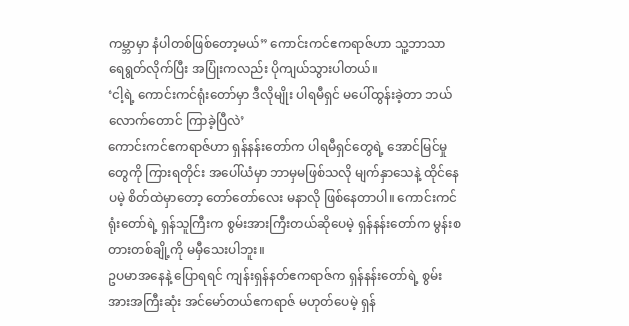ကမ္ဘာမှာ နံပါတစ်ဖြစ်တော့မယ်” ကောင်းကင်ဧကရာဇ်ဟာ သူ့ဘာသာ ရေရွတ်လိုက်ပြီး အပြုံးကလည်း ပိုကျယ်သွားပါတယ်။
‘ငါ့ရဲ့ ကောင်းကင်ရုံးတော်မှာ ဒီလိုမျိုး ပါရမီရှင် မပေါ်ထွန်းခဲ့တာ ဘယ်လောက်တောင် ကြာခဲ့ပြီလဲ’
ကောင်းကင်ဧကရာဇ်ဟာ ရှန်နန်းတော်က ပါရမီရှင်တွေရဲ့ အောင်မြင်မှုတွေကို ကြားရတိုင်း အပေါ်ယံမှာ ဘာမှမဖြစ်သလို မျက်နှာသေနဲ့ ထိုင်နေပမဲ့ စိတ်ထဲမှာတော့ တော်တော်လေး မနာလို ဖြစ်နေတာပါ။ ကောင်းကင်ရုံးတော်ရဲ့ ရှန်သူကြီးက စွမ်းအားကြီးတယ်ဆိုပေမဲ့ ရှန်နန်းတော်က မွန်းစတားတစ်ချို့ကို မမှီသေးပါဘူး။
ဥပမာအနေနဲ့ ပြောရရင် ကျန်းရှန်နတ်ဧကရာဇ်က ရှန်နန်းတော်ရဲ့ စွမ်းအားအကြီးဆုံး အင်မော်တယ်ဧကရာဇ် မဟုတ်ပေမဲ့ ရှန်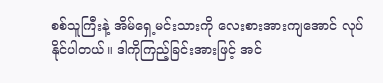စစ်သူကြီးနဲ့ အိမ်ရှေ့မင်းသားကို လေးစားအားကျအောင် လုပ်နိုင်ပါတယ်။ ဒါကိုကြည့်ခြင်းအားဖြင့် အင်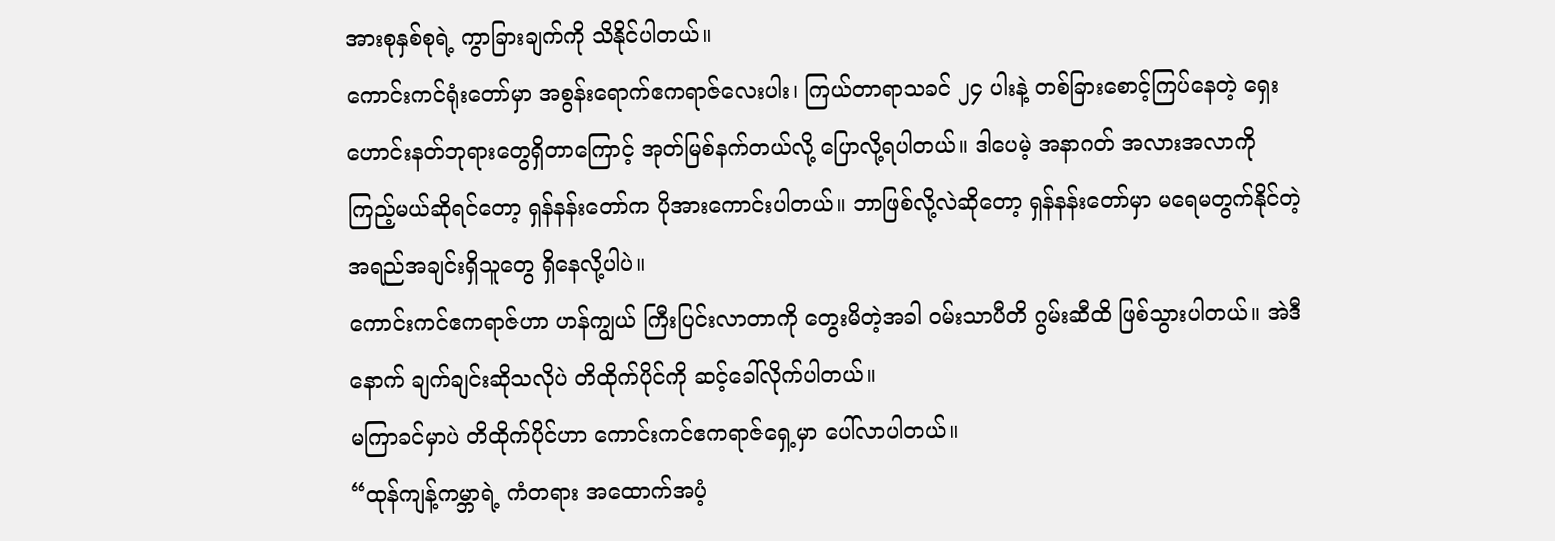အားစုနှစ်စုရဲ့ ကွာခြားချက်ကို သိနိုင်ပါတယ်။
ကောင်းကင်ရုံးတော်မှာ အစွန်းရောက်ဧကရာဇ်လေးပါး၊ ကြယ်တာရာသခင် ၂၄ ပါးနဲ့ တစ်ခြားစောင့်ကြပ်နေတဲ့ ရှေးဟောင်းနတ်ဘုရားတွေရှိတာကြောင့် အုတ်မြစ်နက်တယ်လို့ ပြောလို့ရပါတယ်။ ဒါပေမဲ့ အနာဂတ် အလားအလာကို ကြည့်မယ်ဆိုရင်တော့ ရှန်နန်းတော်က ပိုအားကောင်းပါတယ်။ ဘာဖြစ်လို့လဲဆိုတော့ ရှန်နန်းတော်မှာ မရေမတွက်နိုင်တဲ့ အရည်အချင်းရှိသူတွေ ရှိနေလို့ပါပဲ။
ကောင်းကင်ဧကရာဇ်ဟာ ဟန်ကျွယ် ကြီးပြင်းလာတာကို တွေးမိတဲ့အခါ ဝမ်းသာပီတိ ဂွမ်းဆီထိ ဖြစ်သွားပါတယ်။ အဲဒီနောက် ချက်ချင်းဆိုသလိုပဲ တိထိုက်ပိုင်ကို ဆင့်ခေါ်လိုက်ပါတယ်။
မကြာခင်မှာပဲ တိထိုက်ပိုင်ဟာ ကောင်းကင်ဧကရာဇ်ရှေ့မှာ ပေါ်လာပါတယ်။
“ထုန်ကျန့်ကမ္ဘာရဲ့ ကံတရား အထောက်အပံ့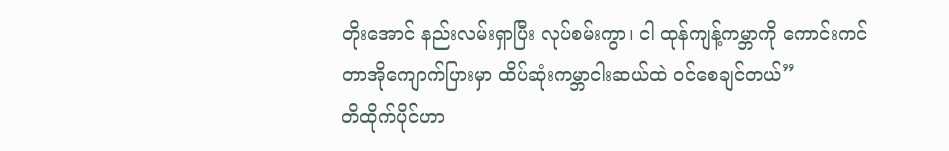တိုးအောင် နည်းလမ်းရှာပြီး လုပ်စမ်းကွာ၊ ငါ ထုန်ကျန့်ကမ္ဘာကို ကောင်းကင်တာအိုကျောက်ပြားမှာ ထိပ်ဆုံးကမ္ဘာငါးဆယ်ထဲ ဝင်စေချင်တယ်”
တိထိုက်ပိုင်ဟာ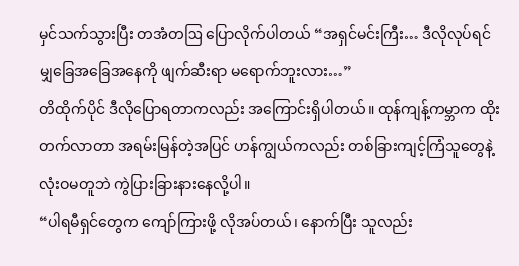မှင်သက်သွားပြီး တအံတဩ ပြောလိုက်ပါတယ် “အရှင်မင်းကြီး… ဒီလိုလုပ်ရင် မျှခြေအခြေအနေကို ဖျက်ဆီးရာ မရောက်ဘူးလား…”
တိထိုက်ပိုင် ဒီလိုပြောရတာကလည်း အကြောင်းရှိပါတယ်။ ထုန်ကျန့်ကမ္ဘာက ထိုးတက်လာတာ အရမ်းမြန်တဲ့အပြင် ဟန်ကျွယ်ကလည်း တစ်ခြားကျင့်ကြံသူတွေနဲ့ လုံးဝမတူဘဲ ကွဲပြားခြားနားနေလို့ပါ။
“ပါရမီရှင်တွေက ကျော်ကြားဖို့ လိုအပ်တယ်၊ နောက်ပြီး သူလည်း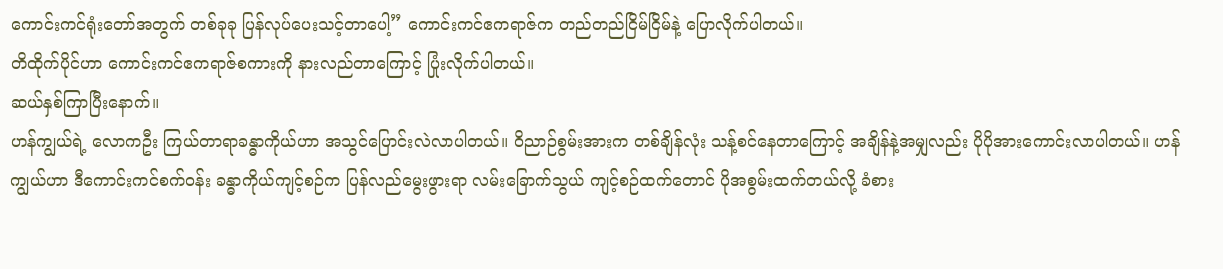ကောင်းကင်ရုံးတော်အတွက် တစ်ခုခု ပြန်လုပ်ပေးသင့်တာပေါ့” ကောင်းကင်ဧကရာဇ်က တည်တည်ငြိမ်ငြိမ်နဲ့ ပြောလိုက်ပါတယ်။
တိထိုက်ပိုင်ဟာ ကောင်းကင်ဧကရာဇ်စကားကို နားလည်တာကြောင့် ပြုံးလိုက်ပါတယ်။
ဆယ်နှစ်ကြာပြီးနောက်။
ဟန်ကျွယ်ရဲ့ လောကဦး ကြယ်တာရာခန္ဓာကိုယ်ဟာ အသွင်ပြောင်းလဲလာပါတယ်။ ဝိညာဉ်စွမ်းအားက တစ်ချိန်လုံး သန့်စင်နေတာကြောင့် အချိန်နဲ့အမျှလည်း ပိုပိုအားကောင်းလာပါတယ်။ ဟန်ကျွယ်ဟာ ဒီကောင်းကင်စက်ဝန်း ခန္ဓာကိုယ်ကျင့်စဉ်က ပြန်လည်မွေးဖွားရာ လမ်းခြောက်သွယ် ကျင့်စဉ်ထက်တောင် ပိုအစွမ်းထက်တယ်လို့ ခံစား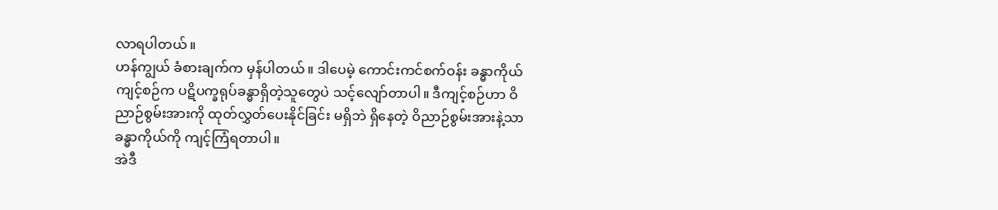လာရပါတယ်။
ဟန်ကျွယ် ခံစားချက်က မှန်ပါတယ်။ ဒါပေမဲ့ ကောင်းကင်စက်ဝန်း ခန္ဓာကိုယ်ကျင့်စဉ်က ပဋိပက္ခရုပ်ခန္ဓာရှိတဲ့သူတွေပဲ သင့်လျော်တာပါ။ ဒီကျင့်စဉ်ဟာ ဝိညာဉ်စွမ်းအားကို ထုတ်လွှတ်ပေးနိုင်ခြင်း မရှိဘဲ ရှိနေတဲ့ ဝိညာဉ်စွမ်းအားနဲ့သာ ခန္ဓာကိုယ်ကို ကျင့်ကြံရတာပါ။
အဲဒီ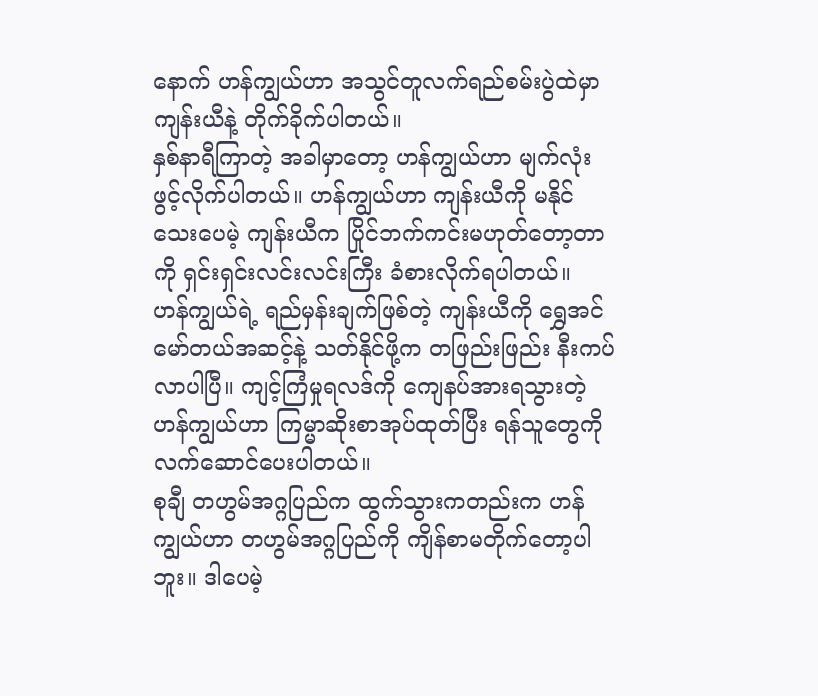နောက် ဟန်ကျွယ်ဟာ အသွင်တူလက်ရည်စမ်းပွဲထဲမှာ ကျန်းယီနဲ့ တိုက်ခိုက်ပါတယ်။
နှစ်နာရီကြာတဲ့ အခါမှာတော့ ဟန်ကျွယ်ဟာ မျက်လုံးဖွင့်လိုက်ပါတယ်။ ဟန်ကျွယ်ဟာ ကျန်းယီကို မနိုင်သေးပေမဲ့ ကျန်းယီက ပြိုင်ဘက်ကင်းမဟုတ်တော့တာကို ရှင်းရှင်းလင်းလင်းကြီး ခံစားလိုက်ရပါတယ်။
ဟန်ကျွယ်ရဲ့ ရည်မှန်းချက်ဖြစ်တဲ့ ကျန်းယီကို ရွှေအင်မော်တယ်အဆင့်နဲ့ သတ်နိုင်ဖို့က တဖြည်းဖြည်း နီးကပ်လာပါပြီ။ ကျင့်ကြံမှုရလဒ်ကို ကျေနပ်အားရသွားတဲ့ ဟန်ကျွယ်ဟာ ကြမ္မာဆိုးစာအုပ်ထုတ်ပြီး ရန်သူတွေကို လက်ဆောင်ပေးပါတယ်။
စုချီ တဟွမ်အဂ္ဂပြည်က ထွက်သွားကတည်းက ဟန်ကျွယ်ဟာ တဟွမ်အဂ္ဂပြည်ကို ကျိန်စာမတိုက်တော့ပါဘူး။ ဒါပေမဲ့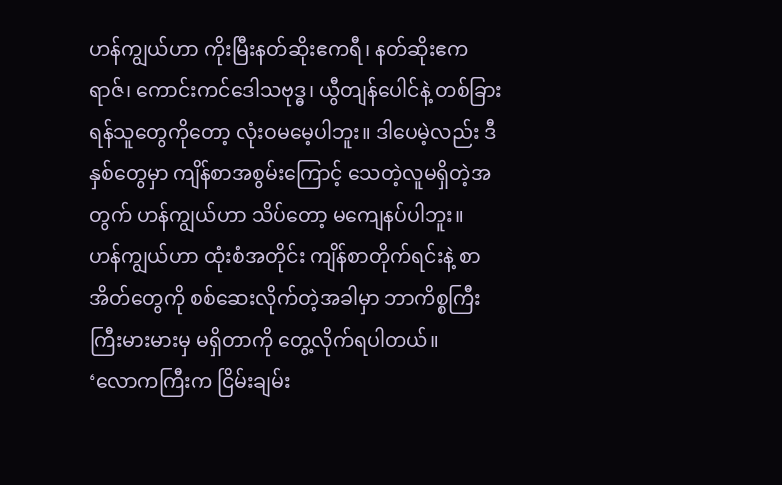ဟန်ကျွယ်ဟာ ကိုးမြီးနတ်ဆိုးဧကရီ၊ နတ်ဆိုးဧကရာဇ်၊ ကောင်းကင်ဒေါသဗုဒ္ဓ၊ ယွီတျန်ပေါင်နဲ့ တစ်ခြားရန်သူတွေကိုတော့ လုံးဝမမေ့ပါဘူး။ ဒါပေမဲ့လည်း ဒီနှစ်တွေမှာ ကျိန်စာအစွမ်းကြောင့် သေတဲ့လူမရှိတဲ့အတွက် ဟန်ကျွယ်ဟာ သိပ်တော့ မကျေနပ်ပါဘူး။
ဟန်ကျွယ်ဟာ ထုံးစံအတိုင်း ကျိန်စာတိုက်ရင်းနဲ့ စာအိတ်တွေကို စစ်ဆေးလိုက်တဲ့အခါမှာ ဘာကိစ္စကြီးကြီးမားမားမှ မရှိတာကို တွေ့လိုက်ရပါတယ်။
‘လောကကြီးက ငြိမ်းချမ်း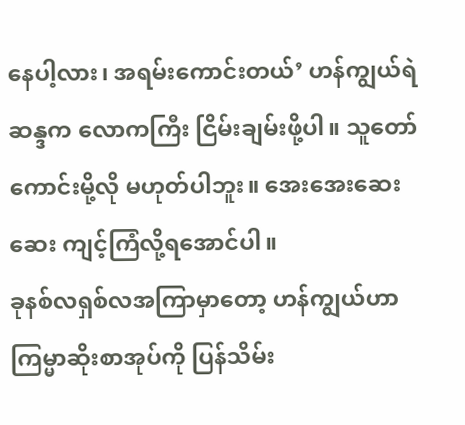နေပါ့လား၊ အရမ်းကောင်းတယ်’ ဟန်ကျွယ်ရဲဆန္ဒက လောကကြီး ငြိမ်းချမ်းဖို့ပါ။ သူတော်ကောင်းမို့လို မဟုတ်ပါဘူး။ အေးအေးဆေးဆေး ကျင့်ကြံလို့ရအောင်ပါ။
ခုနစ်လရှစ်လအကြာမှာတော့ ဟန်ကျွယ်ဟာ ကြမ္မာဆိုးစာအုပ်ကို ပြန်သိမ်း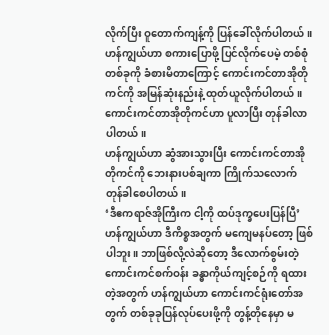လိုက်ပြီး ဝူတောက်ကျန့်ကို ပြန်ခေါ်လိုက်ပါတယ်။ ဟန်ကျွယ်ဟာ စကားပြောဖို့ ပြင်လိုက်ပေမဲ့ တစ်စုံတစ်ခုကို ခံစားမိတာကြောင့် ကောင်းကင်တာအိုတိုကင်ကို အမြန်ဆုံးနည်းနဲ့ ထုတ်ယူလိုက်ပါတယ်။
ကောင်းကင်တာအိုတိုကင်ဟာ ပူလာပြီး တုန်ခါလာပါတယ်။
ဟန်ကျွယ်ဟာ ဆွံအားသွားပြီး ကောင်းကင်တာအိုတိုကင်ကို ဘေးနားပစ်ချကာ ကြိုက်သလောက် တုန်ခါစေပါတယ်။
‘ဒီဧကရာဇ်အိုကြီးက ငါ့ကို ထပ်ဒုက္ခပေးပြန်ပြီ’
ဟန်ကျွယ်ဟာ ဒီကိစ္စအတွက် မကျေမနပ်တော့ ဖြစ်ပါဘူး။ ဘာဖြစ်လို့လဲဆိုတော့ ဒီလောက်စွမ်းတဲ့ ကောင်းကင်စက်ဝန်း ခန္ဓာကိုယ်ကျင့်စဉ်ကို ရထားတဲ့အတွက် ဟန်ကျွယ်ဟာ ကောင်းကင်ရုံးတော်အတွက် တစ်ခုခုပြန်လုပ်ပေးဖို့ကို တွန့်တိုနေမှာ မ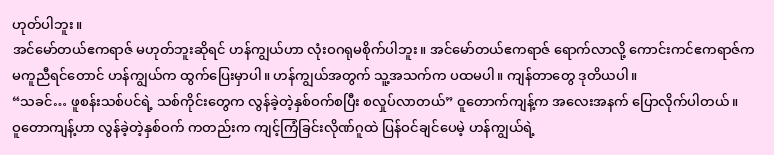ဟုတ်ပါဘူး။
အင်မော်တယ်ဧကရာဇ် မဟုတ်ဘူးဆိုရင် ဟန်ကျွယ်ဟာ လုံးဝဂရုမစိုက်ပါဘူး။ အင်မော်တယ်ဧကရာဇ် ရောက်လာလို့ ကောင်းကင်ဧကရာဇ်က မကူညီရင်တောင် ဟန်ကျွယ်က ထွက်ပြေးမှာပါ။ ဟန်ကျွယ်အတွက် သူ့အသက်က ပထမပါ။ ကျန်တာတွေ ဒုတိယပါ။
“သခင်… ဖူစန်းသစ်ပင်ရဲ့ သစ်ကိုင်းတွေက လွန်ခဲ့တဲ့နှစ်ဝက်စပြီး စလှုပ်လာတယ်” ဝူတောက်ကျန့်က အလေးအနက် ပြောလိုက်ပါတယ်။
ဝူတောကျန့်ဟာ လွန်ခဲ့တဲ့နှစ်ဝက် ကတည်းက ကျင့်ကြံခြင်းလိုဏ်ဂူထဲ ပြန်ဝင်ချင်ပေမဲ့ ဟန်ကျွယ်ရဲ့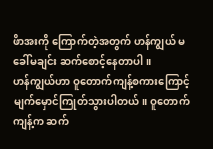ဖိာအးကို ကြောက်တဲ့အတွက် ဟန်ကျွယ် မခေါ်မချင်း ဆက်စောင့်နေတာပါ။
ဟန်ကျွယ်ဟာ ဝူတောက်ကျန့်စကားကြောင့် မျက်မှောင်ကြုတ်သွားပါတယ်။ ဝူတောက်ကျန့်က ဆက်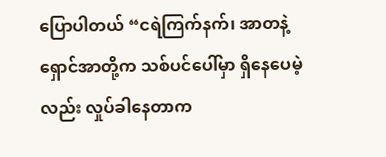ပြောပါတယ် “ငရဲကြက်နက်၊ အာတနဲ့ ရှောင်အာတို့က သစ်ပင်ပေါ်မှာ ရှိနေပေမဲ့လည်း လှုပ်ခါနေတာက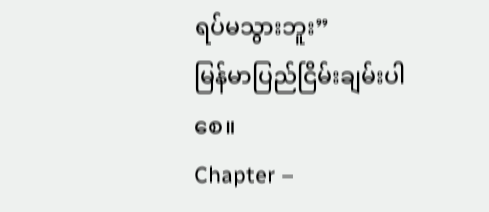ရပ်မသွားဘူး”
မြန်မာပြည်ငြိမ်းချမ်းပါစေ။
Chapter –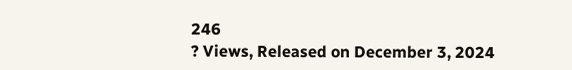246
? Views, Released on December 3, 2024